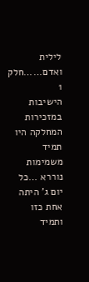לילית ואדם......חלק 1
הישיבות במזכירות המחלקה היו תמיד משמימות נוררא ...כל יום ג' היתה אחת כזו ותמיד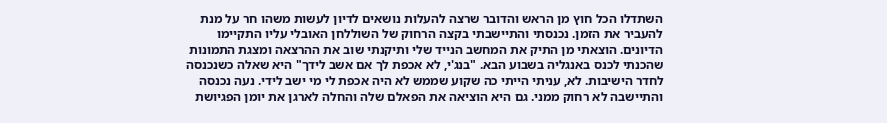השתדלו הכל חוץ מן הראש והדובר שרצה להעלות נושאים לדיון לעשות משהו חר על מנת להעביר את הזמן. נכנסתי והתיישבתי בקצה הרחוק של השוללחן האובלי עליו התקיימו הדיונים. הוצאתי מן התיק את המחשב הנייד שלי ותיקנתי שוב את ההרצאה ומצגת התמונות שהכנתי לכנס באנגליה בשבוע הבא. "בנג'י, לא אכפת לך אם אשב לידך" היא שאלה כשנכנסה לחדר הישיבות. לא, עניתי הייתי כה שקוע שממש לא היה אכפת לי מי ישב לידי. נעה נכנסה והתיישבה לא רחוק ממני. גם היא הוציאה את הפאלם שלה והחלה לארגן את יומן הפגיושת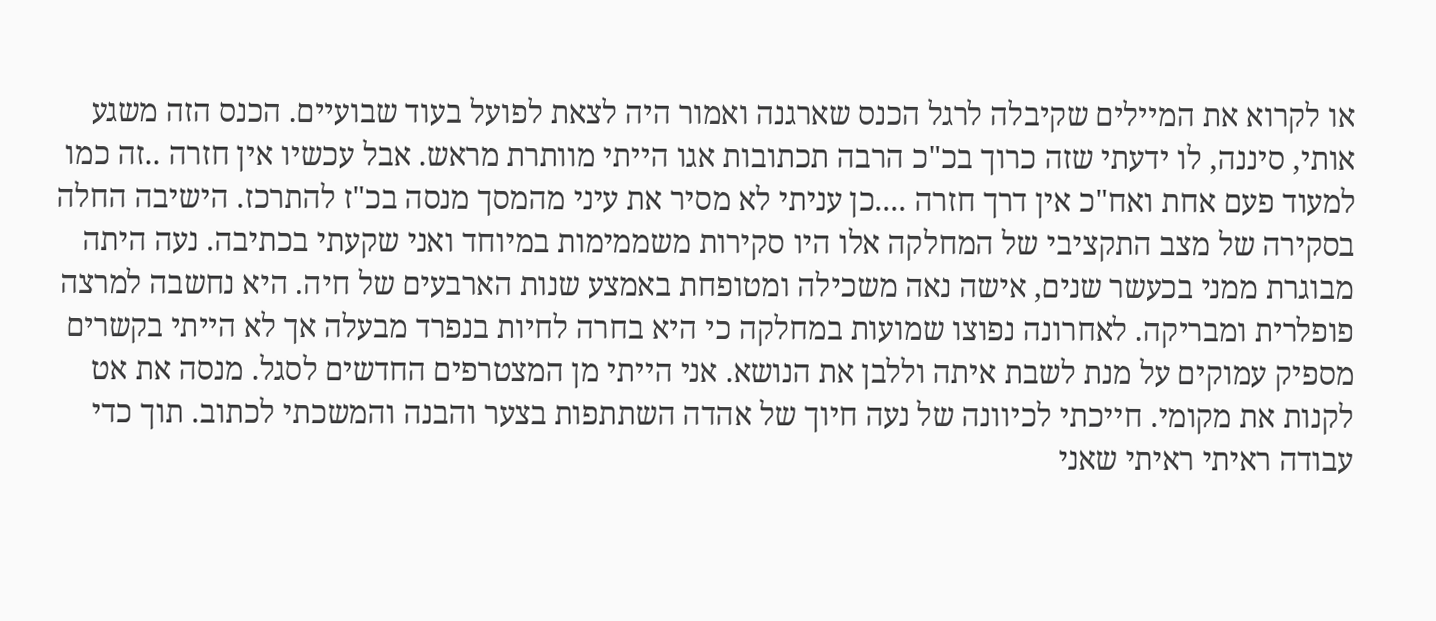או לקרוא את המיילים שקיבלה לרגל הכנס שארגנה ואמור היה לצאת לפועל בעוד שבועיים. הכנס הזה משגע אותי, סיננה, לו ידעתי שזה כרוך בכ"כ הרבה תכתובות אגו הייתי מוותרת מראש. אבל עכשיו אין חזרה ..זה כמו למעוד פעם אחת ואח"כ אין דרך חזרה ....כן עניתי לא מסיר את עיני מהמסך מנסה בכ"ז להתרכז. הישיבה החלה בסקירה של מצב התקציבי של המחלקה אלו היו סקירות משממימות במיוחד ואני שקעתי בכתיבה. נעה היתה מבוגרת ממני בכעשר שנים, אישה נאה משכילה ומטופחת באמצע שנות הארבעים של חיה. היא נחשבה למרצה פופלרית ומבריקה. לאחרונה נפוצו שמועות במחלקה כי היא בחרה לחיות בנפרד מבעלה אך לא הייתי בקשרים מספיק עמוקים על מנת לשבת איתה וללבן את הנושא. אני הייתי מן המצטרפים החדשים לסגל. מנסה את אט לקנות את מקומי. חייכתי לכיוונה של נעה חיוך של אהדה השתתפות בצער והבנה והמשכתי לכתוב. תוך כדי עבודה ראיתי ראיתי שאני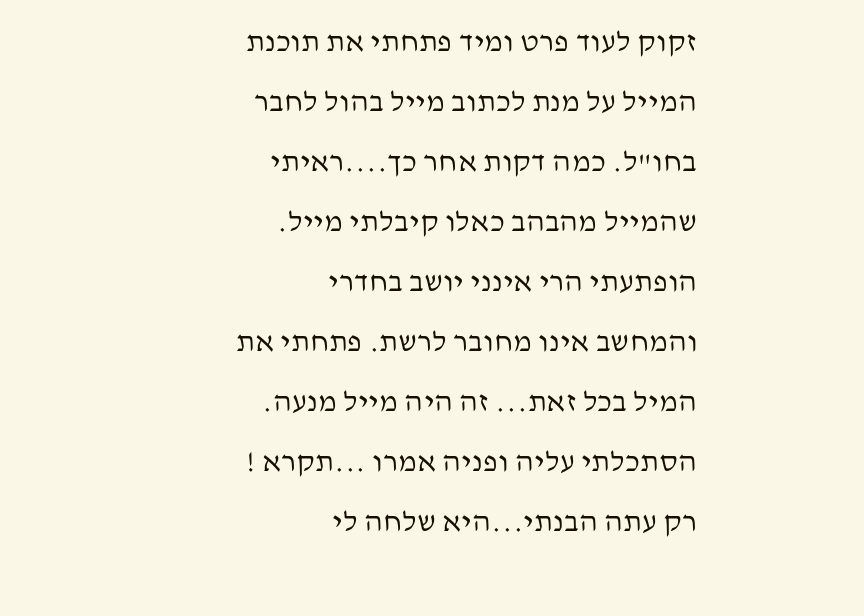זקוק לעוד פרט ומיד פתחתי את תוכנת המייל על מנת לכתוב מייל בהול לחבר בחו"ל. כמה דקות אחר כך....ראיתי שהמייל מהבהב כאלו קיבלתי מייל. הופתעתי הרי אינני יושב בחדרי והמחשב אינו מחובר לרשת. פתחתי את המיל בכל זאת... זה היה מייל מנעה. הסתכלתי עליה ופניה אמרו ...תקרא ! רק עתה הבנתי...היא שלחה לי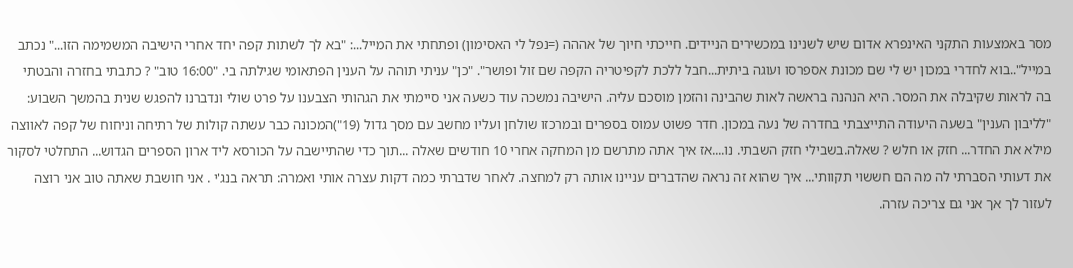מסר באמצעות התקני האינפרא אדום שיש לשנינו במכשירים הניידים. חייכתי חיוך של אההה (=נפל לי האסימון) ופתחתי את המייל...: "בא לך לשתות קפה יחד אחרי הישיבה המשמימה הזו..." נכתב במייל"..בוא לחדרי במכון יש לי שם מכונת אספרסו ועוגה ביתית...חבל ללכת לקפיטריה הקפה שם זול ופושר". "כן" עניתי תוהה על הענין הפתאומי שגילתה בי. "16:00 טוב" ? כתבתי בחזרה והבטתי בה לראות שקיבלה את המסר. היא הנהנה בראשה לאות שהבינה והזמן מוסכם עליה. הישיבה נמשכה עוד כשעה אני סיימתי את הגהותי הצבענו על פרט שולי ונדברנו להפגש שנית בהמשך השבוע: "לליבון הענין" בשעה היעודה התייצבתי בחדרה של נעה במכון. חדר פשוט עמוס בספרים ובמרכזו שולחן ועליו מחשב עם מסך גדול (19")המכונה כבר עשתה קולות של רתיחה וניחוח של קפה לאווצה מילא את החדר... חזק או חלש ? שאלה.בשבילי חזק השבתי. נו....אז איך אתה מתרשם מן המחקה אחרי 10 חודשים שאלה ...תוך כדי שהתיישבה על הכורסא ליד ארון הספרים הגדוש... התחלטי לסקור את דעותי הסברתי לה מה הם חששוי תקוותי... איך שהוא זה נראה שהדברים עניינו אותה רק למחצה. לאחר שדברתי כמה דקות עצרה אותי ואמרה: תראה בנג'י . אני חושבת שאתה טוב אני רוצה לעזור לך אך אני גם צריכה עזרה.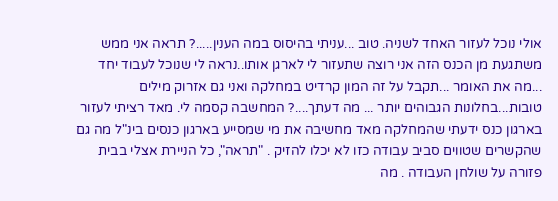אולי נוכל לעזור האחד לשניה. טוב ...עניתי בהיסוס במה הענין.....? תראה אני ממש משתגעת מן הכנס הזה אני רוצה שתעזור לי לארגן אותו..נראה לי שנוכל לעבוד יחד ...מה את האומר ...תקבל על זה המון קרדיט במחלקה ואני גם אזרוק מילים טובות...בחלונות הגבוהים יותר ... מה דעתך....? המחשבה קסמה לי. מאד רציתי לעזור בארגון כנס ידעתי שהמחלקה מאד מחשיבה את מי שמסייע בארגון כנסים בינ"ל מה גם שהקשרים שטווים סביב עבודה כזו לא יכלו להזיק . "תראה", כל הניירת אצלי בבית פזורה על שולחן העבודה . מה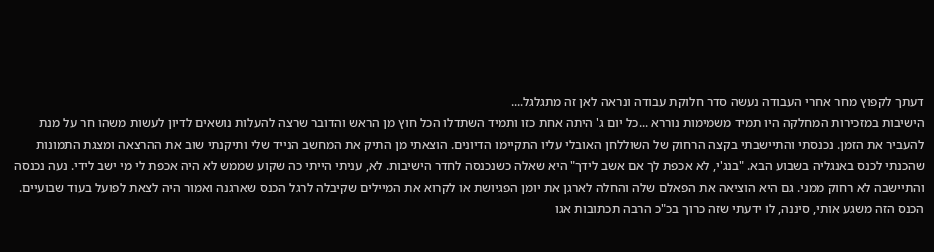דעתך לקפוץ מחר אחרי העבודה נעשה סדר חלוקת עבודה ונראה לאן זה מתגלגל....
הישיבות במזכירות המחלקה היו תמיד משמימות נוררא ...כל יום ג' היתה אחת כזו ותמיד השתדלו הכל חוץ מן הראש והדובר שרצה להעלות נושאים לדיון לעשות משהו חר על מנת להעביר את הזמן. נכנסתי והתיישבתי בקצה הרחוק של השוללחן האובלי עליו התקיימו הדיונים. הוצאתי מן התיק את המחשב הנייד שלי ותיקנתי שוב את ההרצאה ומצגת התמונות שהכנתי לכנס באנגליה בשבוע הבא. "בנג'י, לא אכפת לך אם אשב לידך" היא שאלה כשנכנסה לחדר הישיבות. לא, עניתי הייתי כה שקוע שממש לא היה אכפת לי מי ישב לידי. נעה נכנסה והתיישבה לא רחוק ממני. גם היא הוציאה את הפאלם שלה והחלה לארגן את יומן הפגיושת או לקרוא את המיילים שקיבלה לרגל הכנס שארגנה ואמור היה לצאת לפועל בעוד שבועיים. הכנס הזה משגע אותי, סיננה, לו ידעתי שזה כרוך בכ"כ הרבה תכתובות אגו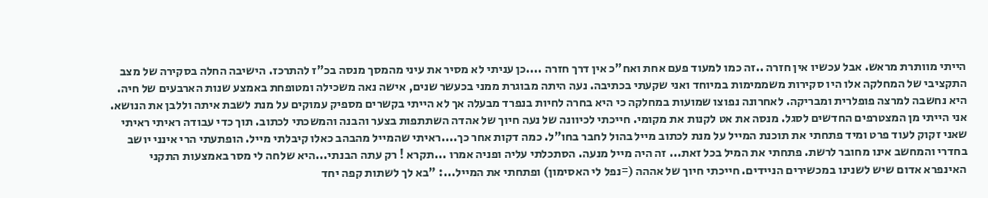הייתי מוותרת מראש. אבל עכשיו אין חזרה ..זה כמו למעוד פעם אחת ואח"כ אין דרך חזרה ....כן עניתי לא מסיר את עיני מהמסך מנסה בכ"ז להתרכז. הישיבה החלה בסקירה של מצב התקציבי של המחלקה אלו היו סקירות משממימות במיוחד ואני שקעתי בכתיבה. נעה היתה מבוגרת ממני בכעשר שנים, אישה נאה משכילה ומטופחת באמצע שנות הארבעים של חיה. היא נחשבה למרצה פופלרית ומבריקה. לאחרונה נפוצו שמועות במחלקה כי היא בחרה לחיות בנפרד מבעלה אך לא הייתי בקשרים מספיק עמוקים על מנת לשבת איתה וללבן את הנושא. אני הייתי מן המצטרפים החדשים לסגל. מנסה את אט לקנות את מקומי. חייכתי לכיוונה של נעה חיוך של אהדה השתתפות בצער והבנה והמשכתי לכתוב. תוך כדי עבודה ראיתי ראיתי שאני זקוק לעוד פרט ומיד פתחתי את תוכנת המייל על מנת לכתוב מייל בהול לחבר בחו"ל. כמה דקות אחר כך....ראיתי שהמייל מהבהב כאלו קיבלתי מייל. הופתעתי הרי אינני יושב בחדרי והמחשב אינו מחובר לרשת. פתחתי את המיל בכל זאת... זה היה מייל מנעה. הסתכלתי עליה ופניה אמרו ...תקרא ! רק עתה הבנתי...היא שלחה לי מסר באמצעות התקני האינפרא אדום שיש לשנינו במכשירים הניידים. חייכתי חיוך של אההה (=נפל לי האסימון) ופתחתי את המייל...: "בא לך לשתות קפה יחד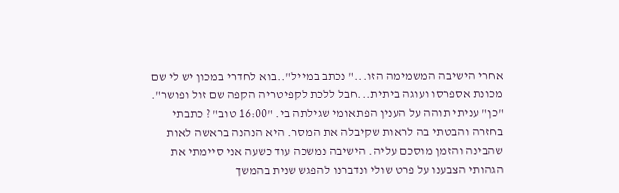אחרי הישיבה המשמימה הזו..." נכתב במייל"..בוא לחדרי במכון יש לי שם מכונת אספרסו ועוגה ביתית...חבל ללכת לקפיטריה הקפה שם זול ופושר". "כן" עניתי תוהה על הענין הפתאומי שגילתה בי. "16:00 טוב" ? כתבתי בחזרה והבטתי בה לראות שקיבלה את המסר. היא הנהנה בראשה לאות שהבינה והזמן מוסכם עליה. הישיבה נמשכה עוד כשעה אני סיימתי את הגהותי הצבענו על פרט שולי ונדברנו להפגש שנית בהמשך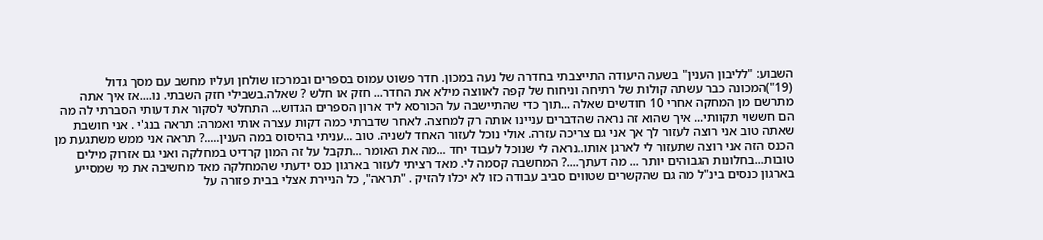השבוע: "לליבון הענין" בשעה היעודה התייצבתי בחדרה של נעה במכון. חדר פשוט עמוס בספרים ובמרכזו שולחן ועליו מחשב עם מסך גדול (19")המכונה כבר עשתה קולות של רתיחה וניחוח של קפה לאווצה מילא את החדר... חזק או חלש ? שאלה.בשבילי חזק השבתי. נו....אז איך אתה מתרשם מן המחקה אחרי 10 חודשים שאלה ...תוך כדי שהתיישבה על הכורסא ליד ארון הספרים הגדוש... התחלטי לסקור את דעותי הסברתי לה מה הם חששוי תקוותי... איך שהוא זה נראה שהדברים עניינו אותה רק למחצה. לאחר שדברתי כמה דקות עצרה אותי ואמרה: תראה בנג'י . אני חושבת שאתה טוב אני רוצה לעזור לך אך אני גם צריכה עזרה. אולי נוכל לעזור האחד לשניה. טוב ...עניתי בהיסוס במה הענין.....? תראה אני ממש משתגעת מן הכנס הזה אני רוצה שתעזור לי לארגן אותו..נראה לי שנוכל לעבוד יחד ...מה את האומר ...תקבל על זה המון קרדיט במחלקה ואני גם אזרוק מילים טובות...בחלונות הגבוהים יותר ... מה דעתך....? המחשבה קסמה לי. מאד רציתי לעזור בארגון כנס ידעתי שהמחלקה מאד מחשיבה את מי שמסייע בארגון כנסים בינ"ל מה גם שהקשרים שטווים סביב עבודה כזו לא יכלו להזיק . "תראה", כל הניירת אצלי בבית פזורה על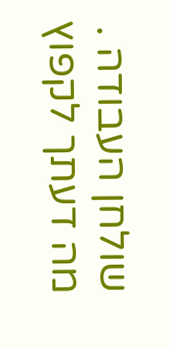שולחן העבודה . מה דעתך לקפוץ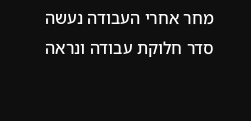מחר אחרי העבודה נעשה סדר חלוקת עבודה ונראה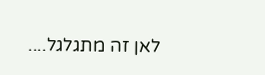לאן זה מתגלגל....